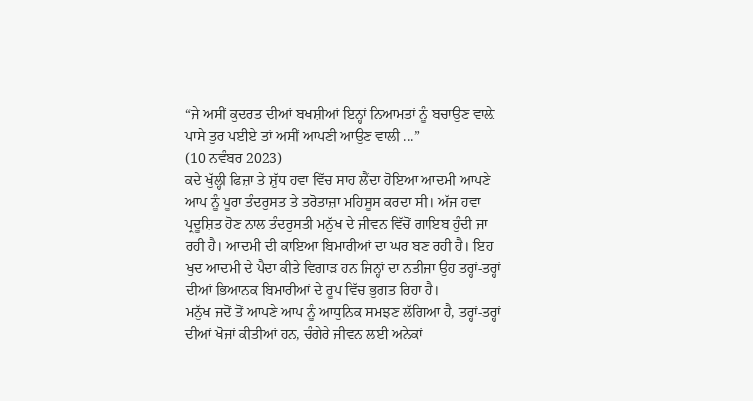“ਜੇ ਅਸੀਂ ਕੁਦਰਤ ਦੀਆਂ ਬਖਸ਼ੀਆਂ ਇਨ੍ਹਾਂ ਨਿਆਮਤਾਂ ਨੂੰ ਬਚਾਉਣ ਵਾਲ਼ੇ ਪਾਸੇ ਤੁਰ ਪਈਏ ਤਾਂ ਅਸੀਂ ਆਪਣੀ ਆਉਣ ਵਾਲੀ ...”
(10 ਨਵੰਬਰ 2023)
ਕਦੇ ਖੁੱਲ੍ਹੀ ਫਿਜ਼ਾ ਤੇ ਸ਼ੁੱਧ ਹਵਾ ਵਿੱਚ ਸਾਹ ਲੈਂਦਾ ਹੋਇਆ ਆਦਮੀ ਆਪਣੇ ਆਪ ਨੂੰ ਪੂਰਾ ਤੰਦਰੁਸਤ ਤੇ ਤਰੋਤਾਜ਼ਾ ਮਹਿਸੂਸ ਕਰਦਾ ਸੀ। ਅੱਜ ਹਵਾ ਪ੍ਰਦੂਸ਼ਿਤ ਹੋਣ ਨਾਲ ਤੰਦਰੁਸਤੀ ਮਨੁੱਖ ਦੇ ਜੀਵਨ ਵਿੱਚੋਂ ਗਾਇਬ ਹੁੰਦੀ ਜਾ ਰਹੀ ਹੈ। ਆਦਮੀ ਦੀ ਕਾਇਆ ਬਿਮਾਰੀਆਂ ਦਾ ਘਰ ਬਣ ਰਹੀ ਹੈ। ਇਹ ਖੁਦ ਆਦਮੀ ਦੇ ਪੈਦਾ ਕੀਤੇ ਵਿਗਾੜ ਹਨ ਜਿਨ੍ਹਾਂ ਦਾ ਨਤੀਜਾ ਉਹ ਤਰ੍ਹਾਂ-ਤਰ੍ਹਾਂ ਦੀਆਂ ਭਿਆਨਕ ਬਿਮਾਰੀਆਂ ਦੇ ਰੂਪ ਵਿੱਚ ਭੁਗਤ ਰਿਹਾ ਹੈ।
ਮਨੁੱਖ ਜਦੋਂ ਤੋਂ ਆਪਣੇ ਆਪ ਨੂੰ ਆਧੁਨਿਕ ਸਮਝਣ ਲੱਗਿਆ ਹੈ, ਤਰ੍ਹਾਂ-ਤਰ੍ਹਾਂ ਦੀਆਂ ਖੋਜਾਂ ਕੀਤੀਆਂ ਹਨ, ਚੰਗੇਰੇ ਜੀਵਨ ਲਈ ਅਨੇਕਾਂ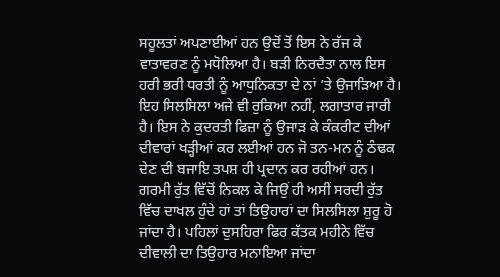ਸਹੂਲਤਾਂ ਅਪਣਾਈਆਂ ਹਨ ਉਦੋਂ ਤੋਂ ਇਸ ਨੇ ਰੱਜ ਕੇ ਵਾਤਾਵਰਣ ਨੂੰ ਮਧੋਲਿਆ ਹੈ। ਬੜੀ ਨਿਰਦੈਤਾ ਨਾਲ ਇਸ ਹਰੀ ਭਰੀ ਧਰਤੀ ਨੂੰ ਆਧੁਨਿਕਤਾ ਦੇ ਨਾਂ ’ਤੇ ਉਜਾੜਿਆ ਹੈ। ਇਹ ਸਿਲਸਿਲਾ ਅਜੇ ਵੀ ਰੁਕਿਆ ਨਹੀਂ, ਲਗਾਤਾਰ ਜਾਰੀ ਹੈ। ਇਸ ਨੇ ਕੁਦਰਤੀ ਫਿਜ਼ਾ ਨੂੰ ਉਜਾੜ ਕੇ ਕੰਕਰੀਟ ਦੀਆਂ ਦੀਵਾਰਾਂ ਖੜ੍ਹੀਆਂ ਕਰ ਲਈਆਂ ਹਨ ਜੋ ਤਨ-ਮਨ ਨੂੰ ਠੰਢਕ ਦੇਣ ਦੀ ਬਜਾਇ ਤਪਸ਼ ਹੀ ਪ੍ਰਦਾਨ ਕਰ ਰਹੀਆਂ ਹਨ।
ਗਰਮੀ ਰੁੱਤ ਵਿੱਚੋਂ ਨਿਕਲ ਕੇ ਜਿਉਂ ਹੀ ਅਸੀਂ ਸਰਦੀ ਰੁੱਤ ਵਿੱਚ ਦਾਖਲ ਹੁੰਦੇ ਹਾਂ ਤਾਂ ਤਿਉਹਾਰਾਂ ਦਾ ਸਿਲਸਿਲਾ ਸ਼ੁਰੂ ਹੋ ਜਾਂਦਾ ਹੈ। ਪਹਿਲਾਂ ਦੁਸਹਿਰਾ ਫਿਰ ਕੱਤਕ ਮਹੀਨੇ ਵਿੱਚ ਦੀਵਾਲੀ ਦਾ ਤਿਉਹਾਰ ਮਨਾਇਆ ਜਾਂਦਾ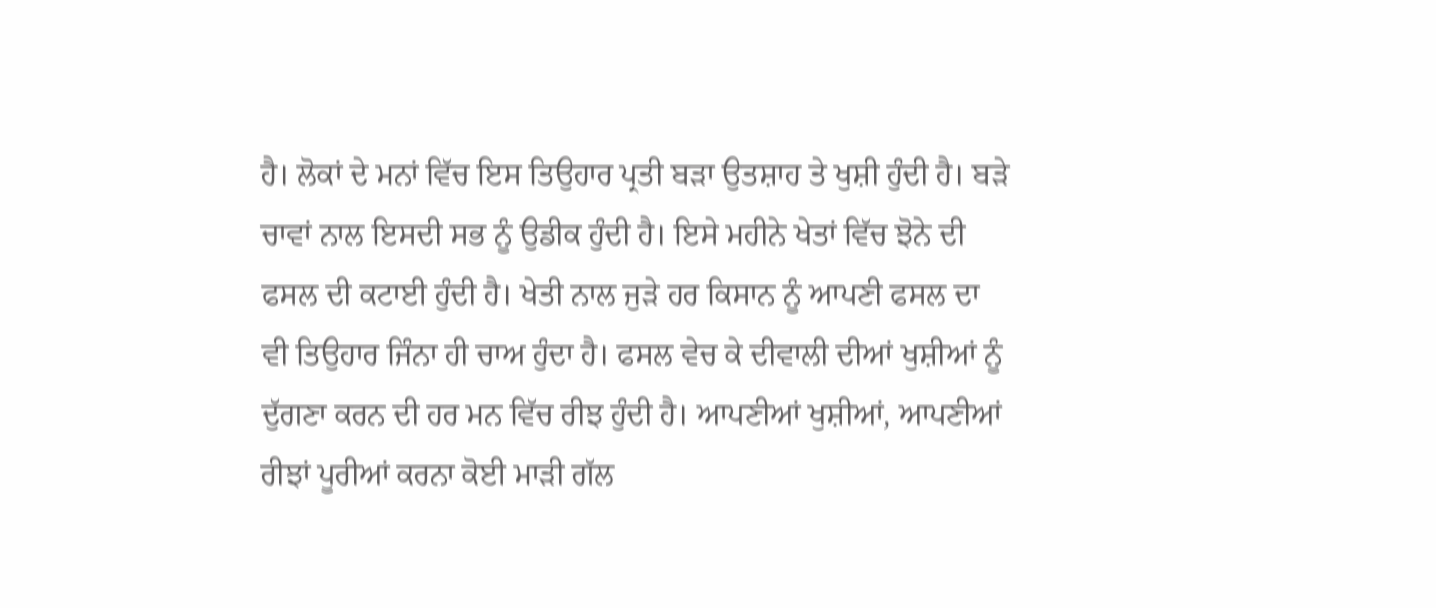ਹੈ। ਲੋਕਾਂ ਦੇ ਮਨਾਂ ਵਿੱਚ ਇਸ ਤਿਉਹਾਰ ਪ੍ਰਤੀ ਬੜਾ ਉਤਸ਼ਾਹ ਤੇ ਖੁਸ਼ੀ ਹੁੰਦੀ ਹੈ। ਬੜੇ ਚਾਵਾਂ ਨਾਲ ਇਸਦੀ ਸਭ ਨੂੰ ਉਡੀਕ ਹੁੰਦੀ ਹੈ। ਇਸੇ ਮਹੀਨੇ ਖੇਤਾਂ ਵਿੱਚ ਝੋਨੇ ਦੀ ਫਸਲ ਦੀ ਕਟਾਈ ਹੁੰਦੀ ਹੈ। ਖੇਤੀ ਨਾਲ ਜੁੜੇ ਹਰ ਕਿਸਾਨ ਨੂੰ ਆਪਣੀ ਫਸਲ ਦਾ ਵੀ ਤਿਉਹਾਰ ਜਿੰਨਾ ਹੀ ਚਾਅ ਹੁੰਦਾ ਹੈ। ਫਸਲ ਵੇਚ ਕੇ ਦੀਵਾਲੀ ਦੀਆਂ ਖੁਸ਼ੀਆਂ ਨੂੰ ਦੁੱਗਣਾ ਕਰਨ ਦੀ ਹਰ ਮਨ ਵਿੱਚ ਰੀਝ ਹੁੰਦੀ ਹੈ। ਆਪਣੀਆਂ ਖੁਸ਼ੀਆਂ, ਆਪਣੀਆਂ ਰੀਝਾਂ ਪੂਰੀਆਂ ਕਰਨਾ ਕੋਈ ਮਾੜੀ ਗੱਲ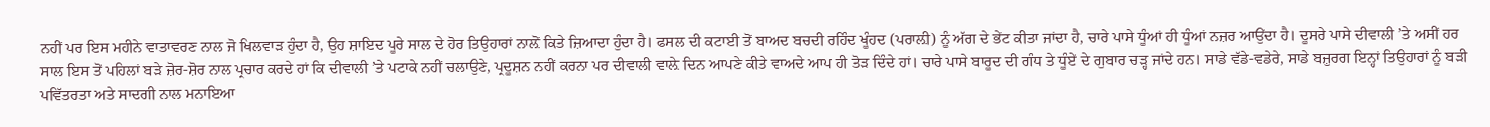ਨਹੀਂ ਪਰ ਇਸ ਮਹੀਨੇ ਵਾਤਾਵਰਣ ਨਾਲ ਜੋ ਖਿਲਵਾੜ ਹੁੰਦਾ ਹੈ, ਉਹ ਸ਼ਾਇਦ ਪੂਰੇ ਸਾਲ ਦੇ ਹੋਰ ਤਿਉਹਾਰਾਂ ਨਾਲ਼ੋਂ ਕਿਤੇ ਜ਼ਿਆਦਾ ਹੁੰਦਾ ਹੈ। ਫਸਲ ਦੀ ਕਟਾਈ ਤੋਂ ਬਾਅਦ ਬਚਦੀ ਰਹਿੰਦ ਖੂੰਹਦ (ਪਰਾਲ਼ੀ) ਨੂੰ ਅੱਗ ਦੇ ਭੇਂਟ ਕੀਤਾ ਜਾਂਦਾ ਹੈ, ਚਾਰੇ ਪਾਸੇ ਧੂੰਆਂ ਹੀ ਧੂੰਆਂ ਨਜ਼ਰ ਆਉਂਦਾ ਹੈ। ਦੂਸਰੇ ਪਾਸੇ ਦੀਵਾਲੀ ’ਤੇ ਅਸੀਂ ਹਰ ਸਾਲ ਇਸ ਤੋਂ ਪਹਿਲਾਂ ਬੜੇ ਜ਼ੋਰ-ਸ਼ੋਰ ਨਾਲ ਪ੍ਰਚਾਰ ਕਰਦੇ ਹਾਂ ਕਿ ਦੀਵਾਲੀ ’ਤੇ ਪਟਾਕੇ ਨਹੀਂ ਚਲਾਉਣੇ, ਪ੍ਰਦੂਸ਼ਨ ਨਹੀਂ ਕਰਨਾ ਪਰ ਦੀਵਾਲੀ ਵਾਲ਼ੇ ਦਿਨ ਆਪਣੇ ਕੀਤੇ ਵਾਅਦੇ ਆਪ ਹੀ ਤੋੜ ਦਿੰਦੇ ਹਾਂ। ਚਾਰੇ ਪਾਸੇ ਬਾਰੂਦ ਦੀ ਗੰਧ ਤੇ ਧੂੰਏਂ ਦੇ ਗੁਬਾਰ ਚੜ੍ਹ ਜਾਂਦੇ ਹਨ। ਸਾਡੇ ਵੱਡੇ-ਵਡੇਰੇ, ਸਾਡੇ ਬਜ਼ੁਰਗ ਇਨ੍ਹਾਂ ਤਿਉਹਾਰਾਂ ਨੂੰ ਬੜੀ ਪਵਿੱਤਰਤਾ ਅਤੇ ਸਾਦਗੀ ਨਾਲ ਮਨਾਇਆ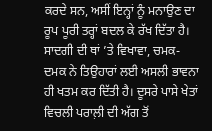ਕਰਦੇ ਸਨ, ਅਸੀਂ ਇਨ੍ਹਾਂ ਨੂੰ ਮਨਾਉਣ ਦਾ ਰੂਪ ਪੂਰੀ ਤਰ੍ਹਾਂ ਬਦਲ ਕੇ ਰੱਖ ਦਿੱਤਾ ਹੈ। ਸਾਦਗੀ ਦੀ ਥਾਂ ’ਤੇ ਵਿਖਾਵਾ, ਚਮਕ-ਦਮਕ ਨੇ ਤਿਉਹਾਰਾਂ ਲਈ ਅਸਲੀ ਭਾਵਨਾ ਹੀ ਖਤਮ ਕਰ ਦਿੱਤੀ ਹੈ। ਦੂਸਰੇ ਪਾਸੇ ਖੇਤਾਂ ਵਿਚਲੀ ਪਰਾਲ਼ੀ ਦੀ ਅੱਗ ਤੋਂ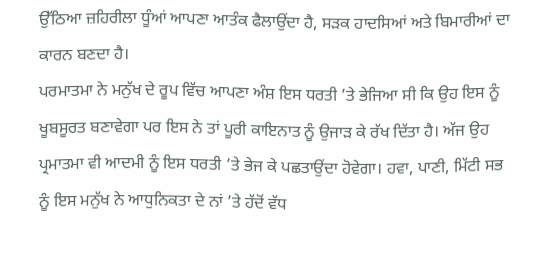ਉੱਠਿਆ ਜ਼ਹਿਰੀਲਾ ਧੂੰਆਂ ਆਪਣਾ ਆਤੰਕ ਫੈਲਾਉਂਦਾ ਹੈ, ਸੜਕ ਹਾਦਸਿਆਂ ਅਤੇ ਬਿਮਾਰੀਆਂ ਦਾ ਕਾਰਨ ਬਣਦਾ ਹੈ।
ਪਰਮਾਤਮਾ ਨੇ ਮਨੁੱਖ ਦੇ ਰੂਪ ਵਿੱਚ ਆਪਣਾ ਅੰਸ਼ ਇਸ ਧਰਤੀ ’ਤੇ ਭੇਜਿਆ ਸੀ ਕਿ ਉਹ ਇਸ ਨੂੰ ਖੂਬਸੂਰਤ ਬਣਾਵੇਗਾ ਪਰ ਇਸ ਨੇ ਤਾਂ ਪੂਰੀ ਕਾਇਨਾਤ ਨੂੰ ਉਜਾੜ ਕੇ ਰੱਖ ਦਿੱਤਾ ਹੈ। ਅੱਜ ਉਹ ਪ੍ਰਮਾਤਮਾ ਵੀ ਆਦਮੀ ਨੂੰ ਇਸ ਧਰਤੀ ’ਤੇ ਭੇਜ ਕੇ ਪਛਤਾਉਂਦਾ ਹੋਵੇਗਾ। ਹਵਾ, ਪਾਣੀ, ਮਿੱਟੀ ਸਭ ਨੂੰ ਇਸ ਮਨੁੱਖ ਨੇ ਆਧੁਨਿਕਤਾ ਦੇ ਨਾਂ ’ਤੇ ਹੱਦੋਂ ਵੱਧ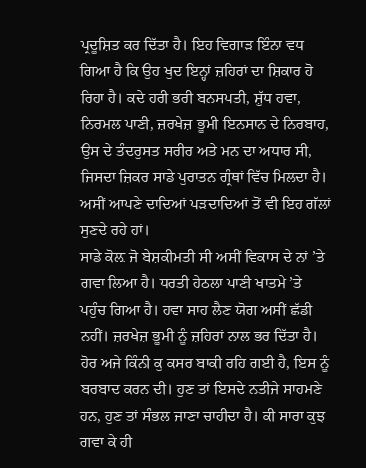ਪ੍ਰਦੂਸ਼ਿਤ ਕਰ ਦਿੱਤਾ ਹੈ। ਇਹ ਵਿਗਾੜ ਇੰਨਾ ਵਧ ਗਿਆ ਹੈ ਕਿ ਉਹ ਖੁਦ ਇਨ੍ਹਾਂ ਜ਼ਹਿਰਾਂ ਦਾ ਸ਼ਿਕਾਰ ਹੋ ਰਿਹਾ ਹੈ। ਕਦੇ ਹਰੀ ਭਰੀ ਬਨਸਪਤੀ, ਸ਼ੁੱਧ ਹਵਾ, ਨਿਰਮਲ ਪਾਣੀ, ਜ਼ਰਖੇਜ਼ ਭੂਮੀ ਇਨਸਾਨ ਦੇ ਨਿਰਬਾਹ, ਉਸ ਦੇ ਤੰਦਰੁਸਤ ਸਰੀਰ ਅਤੇ ਮਨ ਦਾ ਅਧਾਰ ਸੀ, ਜਿਸਦਾ ਜ਼ਿਕਰ ਸਾਡੇ ਪੁਰਾਤਨ ਗ੍ਰੰਥਾਂ ਵਿੱਚ ਮਿਲਦਾ ਹੈ। ਅਸੀਂ ਆਪਣੇ ਦਾਦਿਆਂ ਪੜਦਾਦਿਆਂ ਤੋਂ ਵੀ ਇਹ ਗੱਲਾਂ ਸੁਣਦੇ ਰਹੇ ਹਾਂ।
ਸਾਡੇ ਕੋਲ਼ ਜੋ ਬੇਸ਼ਕੀਮਤੀ ਸੀ ਅਸੀਂ ਵਿਕਾਸ ਦੇ ਨਾਂ ’ਤੇ ਗਵਾ ਲਿਆ ਹੈ। ਧਰਤੀ ਹੇਠਲਾ ਪਾਣੀ ਖਾਤਮੇ ’ਤੇ ਪਹੁੰਚ ਗਿਆ ਹੈ। ਹਵਾ ਸਾਹ ਲੈਣ ਯੋਗ ਅਸੀਂ ਛੱਡੀ ਨਹੀਂ। ਜ਼ਰਖੇਜ਼ ਭੂਮੀ ਨੂੰ ਜ਼ਹਿਰਾਂ ਨਾਲ ਭਰ ਦਿੱਤਾ ਹੈ। ਹੋਰ ਅਜੇ ਕਿੰਨੀ ਕੁ ਕਸਰ ਬਾਕੀ ਰਹਿ ਗਈ ਹੈ, ਇਸ ਨੂੰ ਬਰਬਾਦ ਕਰਨ ਦੀ। ਹੁਣ ਤਾਂ ਇਸਦੇ ਨਤੀਜੇ ਸਾਹਮਣੇ ਹਨ, ਹੁਣ ਤਾਂ ਸੰਭਲ ਜਾਣਾ ਚਾਹੀਦਾ ਹੈ। ਕੀ ਸਾਰਾ ਕੁਝ ਗਵਾ ਕੇ ਹੀ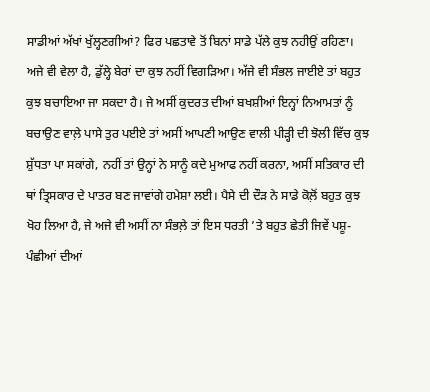ਸਾਡੀਆਂ ਅੱਖਾਂ ਖੁੱਲ੍ਹਣਗੀਆਂ? ਫਿਰ ਪਛਤਾਵੇ ਤੋਂ ਬਿਨਾਂ ਸਾਡੇ ਪੱਲੇ ਕੁਝ ਨਹੀਉਂ ਰਹਿਣਾ।
ਅਜੇ ਵੀ ਵੇਲਾ ਹੈ, ਡੁੱਲ੍ਹੇ ਬੇਰਾਂ ਦਾ ਕੁਝ ਨਹੀਂ ਵਿਗੜਿਆ। ਅੱਜੇ ਵੀ ਸੰਭਲ ਜਾਈਏ ਤਾਂ ਬਹੁਤ ਕੁਝ ਬਚਾਇਆ ਜਾ ਸਕਦਾ ਹੈ। ਜੇ ਅਸੀਂ ਕੁਦਰਤ ਦੀਆਂ ਬਖਸ਼ੀਆਂ ਇਨ੍ਹਾਂ ਨਿਆਮਤਾਂ ਨੂੰ ਬਚਾਉਣ ਵਾਲ਼ੇ ਪਾਸੇ ਤੁਰ ਪਈਏ ਤਾਂ ਅਸੀਂ ਆਪਣੀ ਆਉਣ ਵਾਲੀ ਪੀੜ੍ਹੀ ਦੀ ਝੋਲੀ ਵਿੱਚ ਕੁਝ ਸ਼ੁੱਧਤਾ ਪਾ ਸਕਾਂਗੇ, ਨਹੀਂ ਤਾਂ ਉਨ੍ਹਾਂ ਨੇ ਸਾਨੂੰ ਕਦੇ ਮੁਆਫ ਨਹੀਂ ਕਰਨਾ, ਅਸੀਂ ਸਤਿਕਾਰ ਦੀ ਥਾਂ ਤ੍ਰਿਸਕਾਰ ਦੇ ਪਾਤਰ ਬਣ ਜਾਵਾਂਗੇ ਹਮੇਸ਼ਾ ਲਈ। ਪੈਸੇ ਦੀ ਦੌੜ ਨੇ ਸਾਡੇ ਕੋਲ਼ੋਂ ਬਹੁਤ ਕੁਝ ਖੋਹ ਲਿਆ ਹੈ, ਜੇ ਅਜੇ ਵੀ ਅਸੀਂ ਨਾ ਸੰਭਲ਼ੇ ਤਾਂ ਇਸ ਧਰਤੀ ’ਤੇ ਬਹੁਤ ਛੇਤੀ ਜਿਵੇਂ ਪਸ਼ੂ-ਪੰਛੀਆਂ ਦੀਆਂ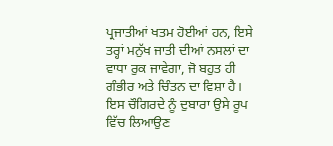ਪ੍ਰਜਾਤੀਆਂ ਖਤਮ ਹੋਈਆਂ ਹਨ, ਇਸੇ ਤਰ੍ਹਾਂ ਮਨੁੱਖ ਜਾਤੀ ਦੀਆਂ ਨਸਲਾਂ ਦਾ ਵਾਧਾ ਰੁਕ ਜਾਵੇਗਾ, ਜੋ ਬਹੁਤ ਹੀ ਗੰਭੀਰ ਅਤੇ ਚਿੰਤਨ ਦਾ ਵਿਸ਼ਾ ਹੈ। ਇਸ ਚੌਗਿਰਦੇ ਨੂੰ ਦੁਬਾਰਾ ਉਸੇ ਰੂਪ ਵਿੱਚ ਲਿਆਉਣ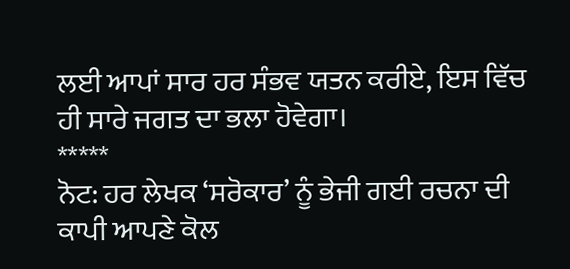ਲਈ ਆਪਾਂ ਸਾਰ ਹਰ ਸੰਭਵ ਯਤਨ ਕਰੀਏ, ਇਸ ਵਿੱਚ ਹੀ ਸਾਰੇ ਜਗਤ ਦਾ ਭਲਾ ਹੋਵੇਗਾ।
*****
ਨੋਟ: ਹਰ ਲੇਖਕ ‘ਸਰੋਕਾਰ’ ਨੂੰ ਭੇਜੀ ਗਈ ਰਚਨਾ ਦੀ ਕਾਪੀ ਆਪਣੇ ਕੋਲ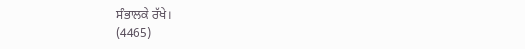ਸੰਭਾਲਕੇ ਰੱਖੇ।
(4465)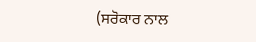(ਸਰੋਕਾਰ ਨਾਲ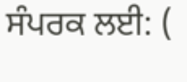ਸੰਪਰਕ ਲਈ: (